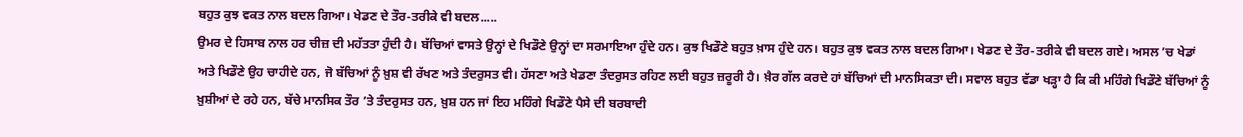ਬਹੁਤ ਕੁਝ ਵਕਤ ਨਾਲ ਬਦਲ ਗਿਆ। ਖੇਡਣ ਦੇ ਤੌਰ-ਤਰੀਕੇ ਵੀ ਬਦਲ.....
ਉਮਰ ਦੇ ਹਿਸਾਬ ਨਾਲ ਹਰ ਚੀਜ਼ ਦੀ ਮਹੱਤਤਾ ਹੁੰਦੀ ਹੈ। ਬੱਚਿਆਂ ਵਾਸਤੇ ਉਨ੍ਹਾਂ ਦੇ ਖਿਡੌਣੇ ਉਨ੍ਹਾਂ ਦਾ ਸਰਮਾਇਆ ਹੁੰਦੇ ਹਨ। ਕੁਝ ਖਿਡੌਣੇ ਬਹੁਤ ਖ਼ਾਸ ਹੁੰਦੇ ਹਨ। ਬਹੁਤ ਕੁਝ ਵਕਤ ਨਾਲ ਬਦਲ ਗਿਆ। ਖੇਡਣ ਦੇ ਤੌਰ-ਤਰੀਕੇ ਵੀ ਬਦਲ ਗਏ। ਅਸਲ ’ਚ ਖੇਡਾਂ ਅਤੇ ਖਿਡੌਣੇ ਉਹ ਚਾਹੀਦੇ ਹਨ, ਜੋ ਬੱਚਿਆਂ ਨੂੰ ਖ਼ੁਸ਼ ਵੀ ਰੱਖਣ ਅਤੇ ਤੰਦਰੁਸਤ ਵੀ। ਹੱਸਣਾ ਅਤੇ ਖੇਡਣਾ ਤੰਦਰੁਸਤ ਰਹਿਣ ਲਈ ਬਹੁਤ ਜ਼ਰੂਰੀ ਹੈ। ਖ਼ੈਰ ਗੱਲ ਕਰਦੇ ਹਾਂ ਬੱਚਿਆਂ ਦੀ ਮਾਨਸਿਕਤਾ ਦੀ। ਸਵਾਲ ਬਹੁਤ ਵੱਡਾ ਖੜ੍ਹਾ ਹੈ ਕਿ ਕੀ ਮਹਿੰਗੇ ਖਿਡੌਣੇ ਬੱਚਿਆਂ ਨੂੰ ਖ਼ੁਸ਼ੀਆਂ ਦੇ ਰਹੇ ਹਨ, ਬੱਚੇ ਮਾਨਸਿਕ ਤੌਰ ’ਤੇ ਤੰਦਰੁਸਤ ਹਨ, ਖ਼ੁਸ਼ ਹਨ ਜਾਂ ਇਹ ਮਹਿੰਗੇ ਖਿਡੌਣੇ ਪੈਸੇ ਦੀ ਬਰਬਾਦੀ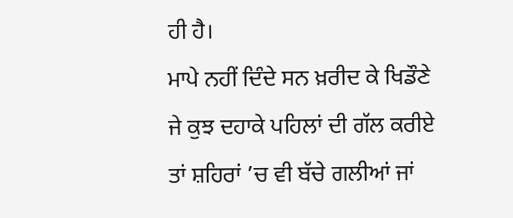ਹੀ ਹੈ।
ਮਾਪੇ ਨਹੀਂ ਦਿੰਦੇ ਸਨ ਖ਼ਰੀਦ ਕੇ ਖਿਡੌਣੇ
ਜੇ ਕੁਝ ਦਹਾਕੇ ਪਹਿਲਾਂ ਦੀ ਗੱਲ ਕਰੀਏ ਤਾਂ ਸ਼ਹਿਰਾਂ ’ਚ ਵੀ ਬੱਚੇ ਗਲੀਆਂ ਜਾਂ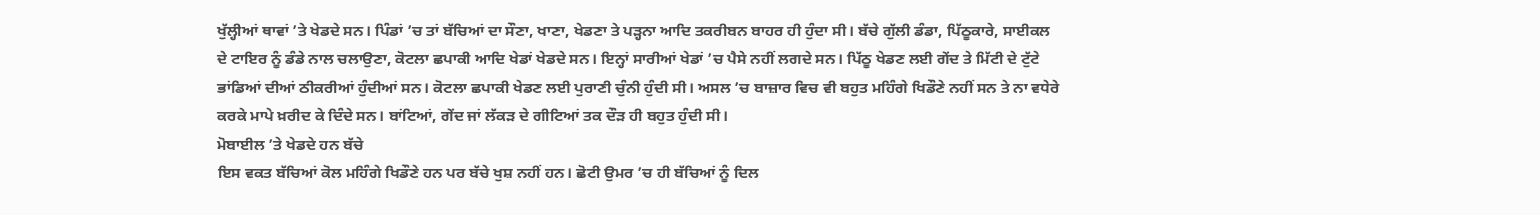ਖੁੱਲ੍ਹੀਆਂ ਥਾਵਾਂ ’ਤੇ ਖੇਡਦੇ ਸਨ। ਪਿੰਡਾਂ ’ਚ ਤਾਂ ਬੱਚਿਆਂ ਦਾ ਸੌਣਾ, ਖਾਣਾ, ਖੇਡਣਾ ਤੇ ਪੜ੍ਹਨਾ ਆਦਿ ਤਕਰੀਬਨ ਬਾਹਰ ਹੀ ਹੁੰਦਾ ਸੀ। ਬੱਚੇ ਗੁੱਲੀ ਡੰਡਾ, ਪਿੱਠੂਕਾਰੇ, ਸਾਈਕਲ ਦੇ ਟਾਇਰ ਨੂੰ ਡੰਡੇ ਨਾਲ ਚਲਾਉਣਾ, ਕੋਟਲਾ ਛਪਾਕੀ ਆਦਿ ਖੇਡਾਂ ਖੇਡਦੇ ਸਨ। ਇਨ੍ਹਾਂ ਸਾਰੀਆਂ ਖੇਡਾਂ ’ਚ ਪੈਸੇ ਨਹੀਂ ਲਗਦੇ ਸਨ। ਪਿੱਠੂ ਖੇਡਣ ਲਈ ਗੇਂਦ ਤੇ ਮਿੱਟੀ ਦੇ ਟੁੱਟੇ ਭਾਂਡਿਆਂ ਦੀਆਂ ਠੀਕਰੀਆਂ ਹੁੰਦੀਆਂ ਸਨ। ਕੋਟਲਾ ਛਪਾਕੀ ਖੇਡਣ ਲਈ ਪੁਰਾਣੀ ਚੁੰਨੀ ਹੁੰਦੀ ਸੀ। ਅਸਲ ’ਚ ਬਾਜ਼ਾਰ ਵਿਚ ਵੀ ਬਹੁਤ ਮਹਿੰਗੇ ਖਿਡੌਣੇ ਨਹੀਂ ਸਨ ਤੇ ਨਾ ਵਧੇਰੇ ਕਰਕੇ ਮਾਪੇ ਖ਼ਰੀਦ ਕੇ ਦਿੰਦੇ ਸਨ। ਬਾਂਟਿਆਂ, ਗੇਂਦ ਜਾਂ ਲੱਕੜ ਦੇ ਗੀਟਿਆਂ ਤਕ ਦੌੜ ਹੀ ਬਹੁਤ ਹੁੰਦੀ ਸੀ।
ਮੋਬਾਈਲ ’ਤੇ ਖੇਡਦੇ ਹਨ ਬੱਚੇ
ਇਸ ਵਕਤ ਬੱਚਿਆਂ ਕੋਲ ਮਹਿੰਗੇ ਖਿਡੌਣੇ ਹਨ ਪਰ ਬੱਚੇ ਖੁਸ਼ ਨਹੀਂ ਹਨ। ਛੋਟੀ ਉਮਰ ’ਚ ਹੀ ਬੱਚਿਆਂ ਨੂੰ ਦਿਲ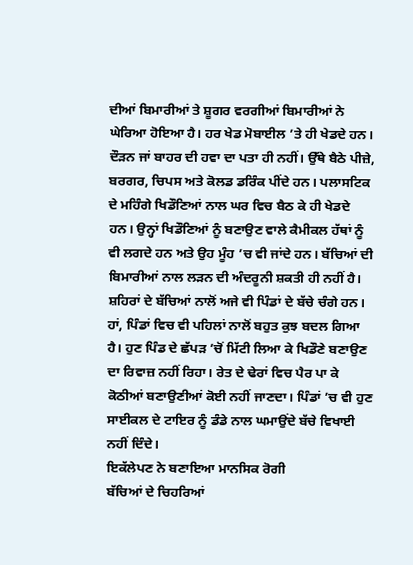ਦੀਆਂ ਬਿਮਾਰੀਆਂ ਤੇ ਸ਼ੂਗਰ ਵਰਗੀਆਂ ਬਿਮਾਰੀਆਂ ਨੇ ਘੇਰਿਆ ਹੋਇਆ ਹੈ। ਹਰ ਖੇਡ ਮੋਬਾਈਲ ’ਤੇ ਹੀ ਖੇਡਦੇ ਹਨ। ਦੌੜਨ ਜਾਂ ਬਾਹਰ ਦੀ ਹਵਾ ਦਾ ਪਤਾ ਹੀ ਨਹੀਂ। ਉੱਥੇ ਬੈਠੇ ਪੀਜ਼ੇ, ਬਰਗਰ, ਚਿਪਸ ਅਤੇ ਕੋਲਡ ਡਰਿੰਕ ਪੀਂਦੇ ਹਨ। ਪਲਾਸਟਿਕ ਦੇ ਮਹਿੰਗੇ ਖਿਡੌਣਿਆਂ ਨਾਲ ਘਰ ਵਿਚ ਬੈਠ ਕੇ ਹੀ ਖੇਡਦੇ ਹਨ। ਉਨ੍ਹਾਂ ਖਿਡੌਣਿਆਂ ਨੂੰ ਬਣਾਉਣ ਵਾਲੇ ਕੈਮੀਕਲ ਹੱਥਾਂ ਨੂੰ ਵੀ ਲਗਦੇ ਹਨ ਅਤੇ ਉਹ ਮੂੰਹ ’ਚ ਵੀ ਜਾਂਦੇ ਹਨ। ਬੱਚਿਆਂ ਦੀ ਬਿਮਾਰੀਆਂ ਨਾਲ ਲੜਨ ਦੀ ਅੰਦਰੂਨੀ ਸ਼ਕਤੀ ਹੀ ਨਹੀਂ ਹੈ। ਸ਼ਹਿਰਾਂ ਦੇ ਬੱਚਿਆਂ ਨਾਲੋਂ ਅਜੇ ਵੀ ਪਿੰਡਾਂ ਦੇ ਬੱਚੇ ਚੰਗੇ ਹਨ। ਹਾਂ, ਪਿੰਡਾਂ ਵਿਚ ਵੀ ਪਹਿਲਾਂ ਨਾਲੋਂ ਬਹੁਤ ਕੁਝ ਬਦਲ ਗਿਆ ਹੈ। ਹੁਣ ਪਿੰਡ ਦੇ ਛੱਪੜ ’ਚੋਂ ਮਿੱਟੀ ਲਿਆ ਕੇ ਖਿਡੌਣੇ ਬਣਾਉਣ ਦਾ ਰਿਵਾਜ਼ ਨਹੀਂ ਰਿਹਾ। ਰੇਤ ਦੇ ਢੇਰਾਂ ਵਿਚ ਪੈਰ ਪਾ ਕੇ ਕੋਠੀਆਂ ਬਣਾਉਣੀਆਂ ਕੋਈ ਨਹੀਂ ਜਾਣਦਾ। ਪਿੰਡਾਂ ’ਚ ਵੀ ਹੁਣ ਸਾਈਕਲ ਦੇ ਟਾਇਰ ਨੂੰ ਡੰਡੇ ਨਾਲ ਘਮਾਉਂਦੇ ਬੱਚੇ ਵਿਖਾਈ ਨਹੀਂ ਦਿੰਦੇ।
ਇਕੱਲੇਪਣ ਨੇ ਬਣਾਇਆ ਮਾਨਸਿਕ ਰੋਗੀ
ਬੱਚਿਆਂ ਦੇ ਚਿਹਰਿਆਂ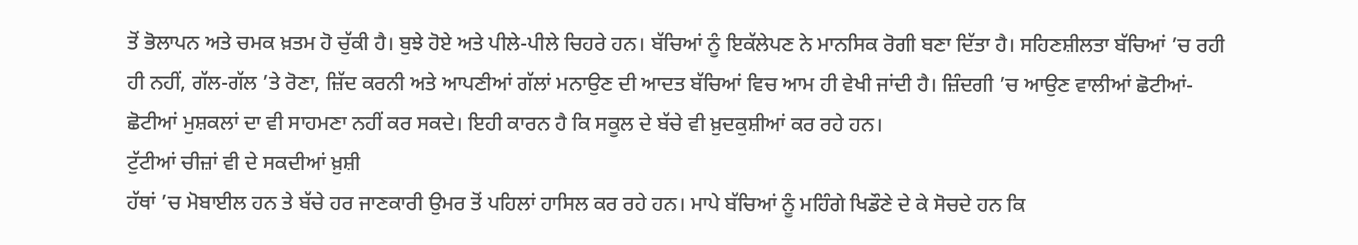ਤੋਂ ਭੋਲਾਪਨ ਅਤੇ ਚਮਕ ਖ਼ਤਮ ਹੋ ਚੁੱਕੀ ਹੈ। ਬੁਝੇ ਹੋਏ ਅਤੇ ਪੀਲੇ-ਪੀਲੇ ਚਿਹਰੇ ਹਨ। ਬੱਚਿਆਂ ਨੂੰ ਇਕੱਲੇਪਣ ਨੇ ਮਾਨਸਿਕ ਰੋਗੀ ਬਣਾ ਦਿੱਤਾ ਹੈ। ਸਹਿਣਸ਼ੀਲਤਾ ਬੱਚਿਆਂ ’ਚ ਰਹੀ ਹੀ ਨਹੀਂ, ਗੱਲ-ਗੱਲ ’ਤੇ ਰੋਣਾ, ਜ਼ਿੱਦ ਕਰਨੀ ਅਤੇ ਆਪਣੀਆਂ ਗੱਲਾਂ ਮਨਾਉਣ ਦੀ ਆਦਤ ਬੱਚਿਆਂ ਵਿਚ ਆਮ ਹੀ ਵੇਖੀ ਜਾਂਦੀ ਹੈ। ਜ਼ਿੰਦਗੀ ’ਚ ਆਉਣ ਵਾਲੀਆਂ ਛੋਟੀਆਂ-ਛੋਟੀਆਂ ਮੁਸ਼ਕਲਾਂ ਦਾ ਵੀ ਸਾਹਮਣਾ ਨਹੀਂ ਕਰ ਸਕਦੇ। ਇਹੀ ਕਾਰਨ ਹੈ ਕਿ ਸਕੂਲ ਦੇ ਬੱਚੇ ਵੀ ਖ਼ੁਦਕੁਸ਼ੀਆਂ ਕਰ ਰਹੇ ਹਨ।
ਟੁੱਟੀਆਂ ਚੀਜ਼ਾਂ ਵੀ ਦੇ ਸਕਦੀਆਂ ਖ਼ੁਸ਼ੀ
ਹੱਥਾਂ ’ਚ ਮੋਬਾਈਲ ਹਨ ਤੇ ਬੱਚੇ ਹਰ ਜਾਣਕਾਰੀ ਉਮਰ ਤੋਂ ਪਹਿਲਾਂ ਹਾਸਿਲ ਕਰ ਰਹੇ ਹਨ। ਮਾਪੇ ਬੱਚਿਆਂ ਨੂੰ ਮਹਿੰਗੇ ਖਿਡੌਣੇ ਦੇ ਕੇ ਸੋਚਦੇ ਹਨ ਕਿ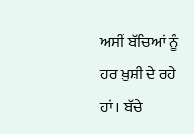ਅਸੀਂ ਬੱਚਿਆਂ ਨੂੰ ਹਰ ਖ਼ੁਸ਼ੀ ਦੇ ਰਹੇ ਹਾਂ। ਬੱਚੇ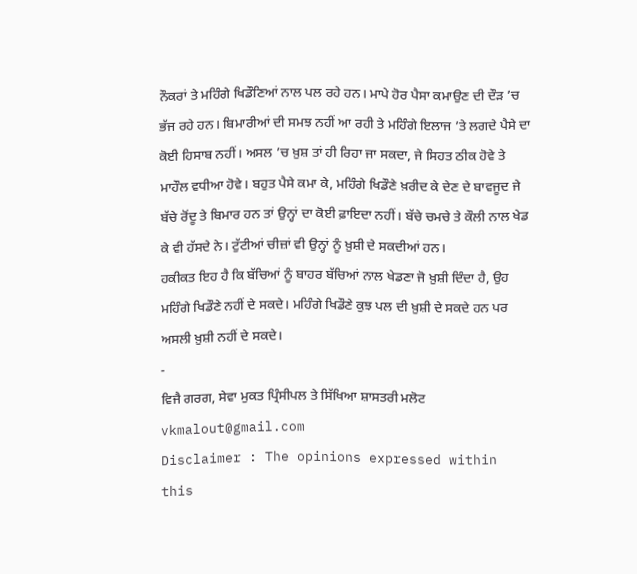ਨੌਕਰਾਂ ਤੇ ਮਹਿੰਗੇ ਖਿਡੌਣਿਆਂ ਨਾਲ ਪਲ ਰਹੇ ਹਨ। ਮਾਪੇ ਹੋਰ ਪੈਸਾ ਕਮਾਉਣ ਦੀ ਦੌੜ ’ਚ ਭੱਜ ਰਹੇ ਹਨ। ਬਿਮਾਰੀਆਂ ਦੀ ਸਮਝ ਨਹੀਂ ਆ ਰਹੀ ਤੇ ਮਹਿੰਗੇ ਇਲਾਜ ’ਤੇ ਲਗਦੇ ਪੈਸੇ ਦਾ ਕੋਈ ਹਿਸਾਬ ਨਹੀਂ। ਅਸਲ ’ਚ ਖ਼ੁਸ਼ ਤਾਂ ਹੀ ਰਿਹਾ ਜਾ ਸਕਦਾ, ਜੇ ਸਿਹਤ ਠੀਕ ਹੋਵੇ ਤੇ ਮਾਹੌਲ ਵਧੀਆ ਹੋਵੇ। ਬਹੁਤ ਪੈਸੇ ਕਮਾ ਕੇ, ਮਹਿੰਗੇ ਖਿਡੌਣੇ ਖ਼ਰੀਦ ਕੇ ਦੇਣ ਦੇ ਬਾਵਜੂਦ ਜੇ ਬੱਚੇ ਰੋਂਦੂ ਤੇ ਬਿਮਾਰ ਹਨ ਤਾਂ ਉਨ੍ਹਾਂ ਦਾ ਕੋਈ ਫ਼ਾਇਦਾ ਨਹੀਂ। ਬੱਚੇ ਚਮਚੇ ਤੇ ਕੌਲੀ ਨਾਲ ਖੇਡ ਕੇ ਵੀ ਹੱਸਦੇ ਨੇ। ਟੁੱਟੀਆਂ ਚੀਜ਼ਾਂ ਵੀ ਉਨ੍ਹਾਂ ਨੂੰ ਖ਼ੁਸ਼ੀ ਦੇ ਸਕਦੀਆਂ ਹਨ।
ਹਕੀਕਤ ਇਹ ਹੈ ਕਿ ਬੱਚਿਆਂ ਨੂੰ ਬਾਹਰ ਬੱਚਿਆਂ ਨਾਲ ਖੇਡਣਾ ਜੋ ਖ਼ੁਸ਼ੀ ਦਿੰਦਾ ਹੈ, ਉਹ ਮਹਿੰਗੇ ਖਿਡੌਣੇ ਨਹੀਂ ਦੇ ਸਕਦੇ। ਮਹਿੰਗੇ ਖਿਡੌਣੇ ਕੁਝ ਪਲ ਦੀ ਖ਼ੁਸ਼ੀ ਦੇ ਸਕਦੇ ਹਨ ਪਰ ਅਸਲੀ ਖ਼ੁਸ਼ੀ ਨਹੀਂ ਦੇ ਸਕਦੇ।
-
ਵਿਜੈ ਗਰਗ, ਸੇਵਾ ਮੁਕਤ ਪ੍ਰਿੰਸੀਪਲ ਤੇ ਸਿੱਖਿਆ ਸ਼ਾਸਤਰੀ ਮਲੋਟ
vkmalout@gmail.com
Disclaimer : The opinions expressed within this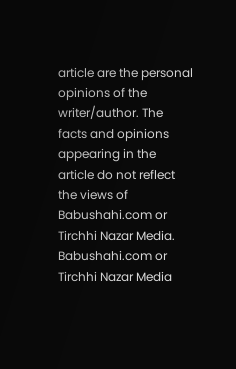article are the personal opinions of the writer/author. The facts and opinions appearing in the article do not reflect the views of Babushahi.com or Tirchhi Nazar Media. Babushahi.com or Tirchhi Nazar Media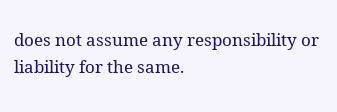does not assume any responsibility or liability for the same.